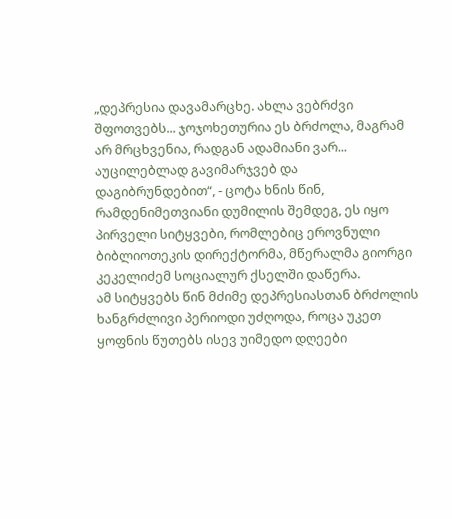„დეპრესია დავამარცხე. ახლა ვებრძვი შფოთვებს... ჯოჯოხეთურია ეს ბრძოლა, მაგრამ არ მრცხვენია, რადგან ადამიანი ვარ... აუცილებლად გავიმარჯვებ და დაგიბრუნდებით“, - ცოტა ხნის წინ, რამდენიმეთვიანი დუმილის შემდეგ, ეს იყო პირველი სიტყვები, რომლებიც ეროვნული ბიბლიოთეკის დირექტორმა, მწერალმა გიორგი კეკელიძემ სოციალურ ქსელში დაწერა.
ამ სიტყვებს წინ მძიმე დეპრესიასთან ბრძოლის ხანგრძლივი პერიოდი უძღოდა, როცა უკეთ ყოფნის წუთებს ისევ უიმედო დღეები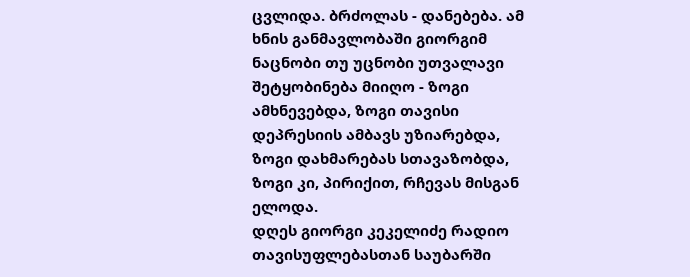ცვლიდა. ბრძოლას - დანებება. ამ ხნის განმავლობაში გიორგიმ ნაცნობი თუ უცნობი უთვალავი შეტყობინება მიიღო - ზოგი ამხნევებდა, ზოგი თავისი დეპრესიის ამბავს უზიარებდა, ზოგი დახმარებას სთავაზობდა, ზოგი კი, პირიქით, რჩევას მისგან ელოდა.
დღეს გიორგი კეკელიძე რადიო თავისუფლებასთან საუბარში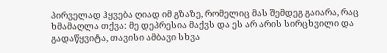პირველად ჰყვება ღიად იმ გზაზე, რომელიც მას შემდეგ გაიარა, რაც ხმამაღლა თქვა: მე დეპრესია მაქვს და ეს არ არის სირცხვილი და გადაწყვიტა, თავისი ამბავი სხვა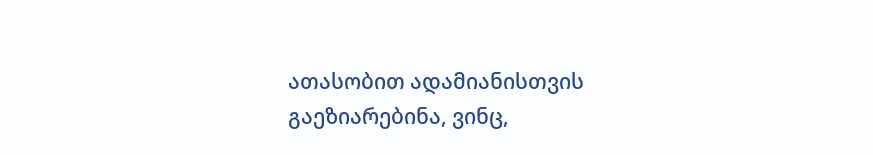ათასობით ადამიანისთვის გაეზიარებინა, ვინც,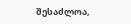შესაძლოა,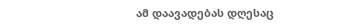ამ დაავადებას დღესაც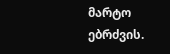მარტო ებრძვის.